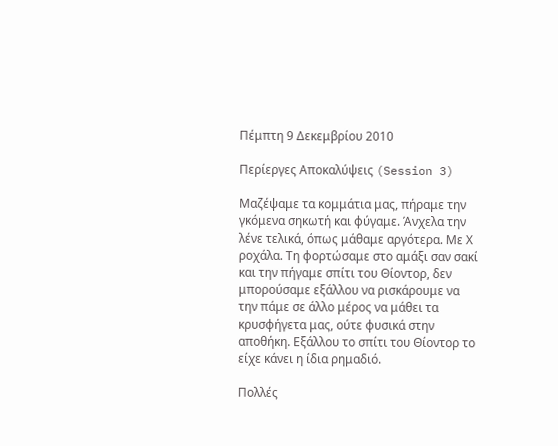Πέμπτη 9 Δεκεμβρίου 2010

Περίεργες Αποκαλύψεις (Session 3)

Μαζέψαμε τα κομμάτια μας, πήραμε την γκόμενα σηκωτή και φύγαμε. Άνχελα την λένε τελικά, όπως μάθαμε αργότερα. Με Χ ροχάλα. Τη φορτώσαμε στο αμάξι σαν σακί και την πήγαμε σπίτι του Θίοντορ, δεν μπορούσαμε εξάλλου να ρισκάρουμε να την πάμε σε άλλο μέρος να μάθει τα κρυσφήγετα μας, ούτε φυσικά στην αποθήκη. Εξάλλου το σπίτι του Θίοντορ το είχε κάνει η ίδια ρημαδιό.

Πολλές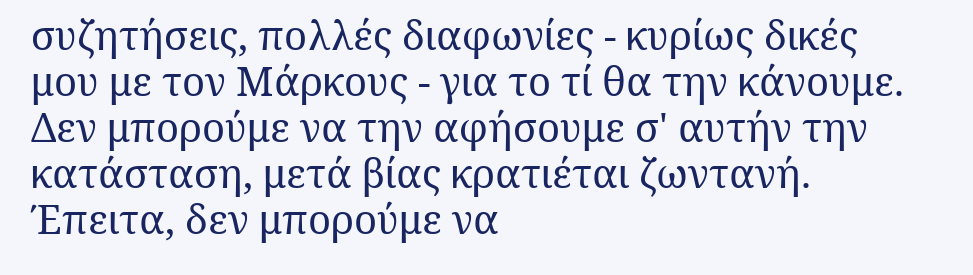συζητήσεις, πολλές διαφωνίες - κυρίως δικές μου με τον Μάρκους - για το τί θα την κάνουμε. Δεν μπορούμε να την αφήσουμε σ' αυτήν την κατάσταση, μετά βίας κρατιέται ζωντανή. Έπειτα, δεν μπορούμε να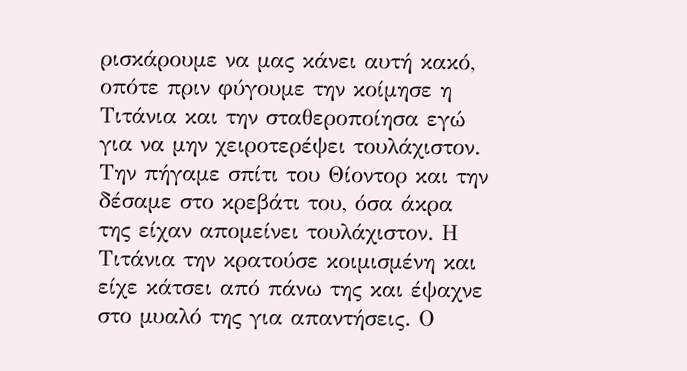ρισκάρουμε να μας κάνει αυτή κακό, οπότε πριν φύγουμε την κοίμησε η Τιτάνια και την σταθεροποίησα εγώ για να μην χειροτερέψει τουλάχιστον. Την πήγαμε σπίτι του Θίοντορ και την δέσαμε στο κρεβάτι του, όσα άκρα της είχαν απομείνει τουλάχιστον. Η Τιτάνια την κρατούσε κοιμισμένη και είχε κάτσει από πάνω της και έψαχνε στο μυαλό της για απαντήσεις. Ο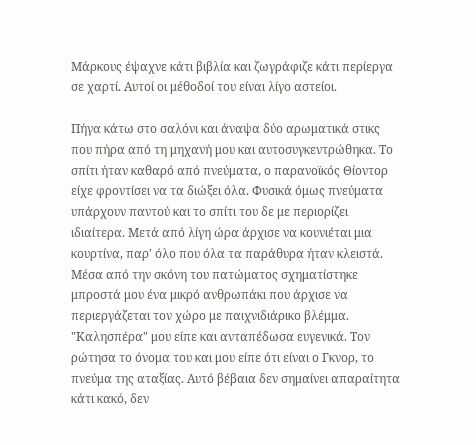Μάρκους έψαχνε κάτι βιβλία και ζωγράφιζε κάτι περίεργα σε χαρτί. Αυτοί οι μέθοδοί του είναι λίγο αστείοι.

Πήγα κάτω στο σαλόνι και άναψα δύο αρωματικά στικς που πήρα από τη μηχανή μου και αυτοσυγκεντρώθηκα. Το σπίτι ήταν καθαρό από πνεύματα, ο παρανοϊκός Θίοντορ είχε φροντίσει να τα διώξει όλα. Φυσικά όμως πνεύματα υπάρχουν παντού και το σπίτι του δε με περιορίζει ιδιαίτερα. Μετά από λίγη ώρα άρχισε να κουνιέται μια κουρτίνα, παρ' όλο που όλα τα παράθυρα ήταν κλειστά. Μέσα από την σκόνη του πατώματος σχηματίστηκε μπροστά μου ένα μικρό ανθρωπάκι που άρχισε να περιεργάζεται τον χώρο με παιχνιδιάρικο βλέμμα. "Καλησπέρα" μου είπε και ανταπέδωσα ευγενικά. Τον ρώτησα το όνομα του και μου είπε ότι είναι ο Γκνορ, το πνεύμα της αταξίας. Αυτό βέβαια δεν σημαίνει απαραίτητα κάτι κακό, δεν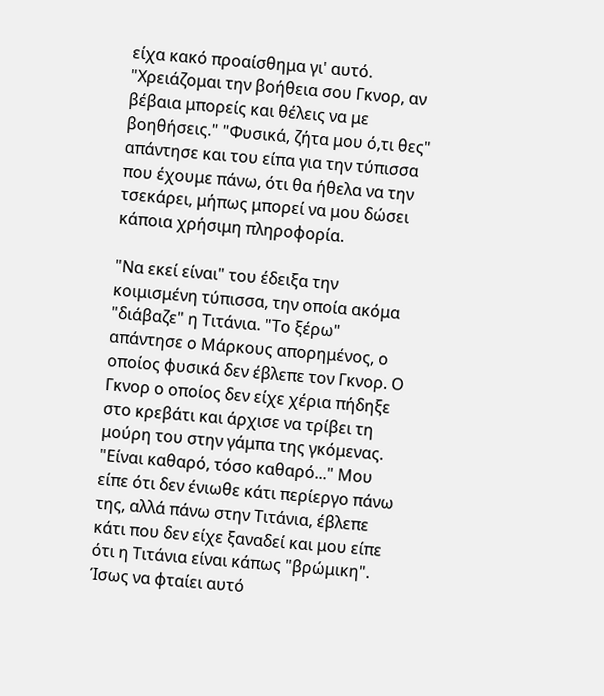είχα κακό προαίσθημα γι' αυτό. "Χρειάζομαι την βοήθεια σου Γκνορ, αν βέβαια μπορείς και θέλεις να με βοηθήσεις." "Φυσικά, ζήτα μου ό,τι θες" απάντησε και του είπα για την τύπισσα που έχουμε πάνω, ότι θα ήθελα να την τσεκάρει, μήπως μπορεί να μου δώσει κάποια χρήσιμη πληροφορία.

"Να εκεί είναι" του έδειξα την κοιμισμένη τύπισσα, την οποία ακόμα "διάβαζε" η Τιτάνια. "Το ξέρω" απάντησε ο Μάρκους απορημένος, ο οποίος φυσικά δεν έβλεπε τον Γκνορ. Ο Γκνορ ο οποίος δεν είχε χέρια πήδηξε στο κρεβάτι και άρχισε να τρίβει τη μούρη του στην γάμπα της γκόμενας. "Είναι καθαρό, τόσο καθαρό..." Μου είπε ότι δεν ένιωθε κάτι περίεργο πάνω της, αλλά πάνω στην Τιτάνια, έβλεπε κάτι που δεν είχε ξαναδεί και μου είπε ότι η Τιτάνια είναι κάπως "βρώμικη". Ίσως να φταίει αυτό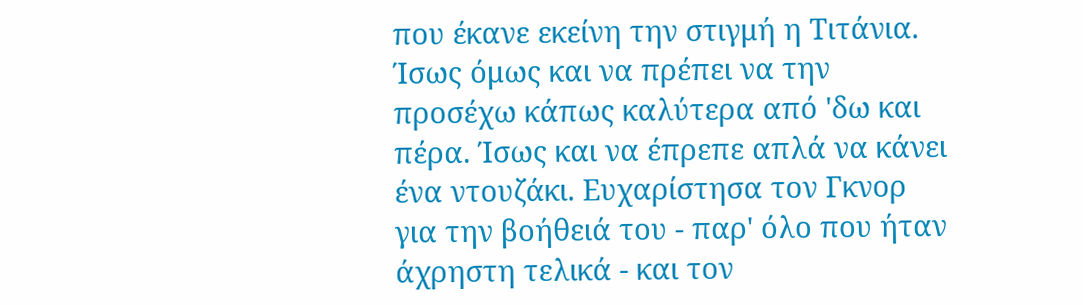που έκανε εκείνη την στιγμή η Τιτάνια. Ίσως όμως και να πρέπει να την προσέχω κάπως καλύτερα από 'δω και πέρα. Ίσως και να έπρεπε απλά να κάνει ένα ντουζάκι. Ευχαρίστησα τον Γκνορ για την βοήθειά του - παρ' όλο που ήταν άχρηστη τελικά - και τον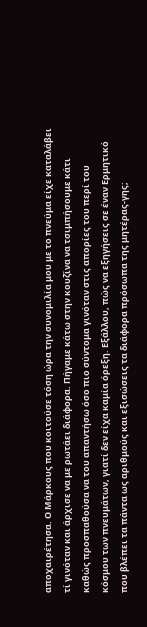αποχαιρέτησα. Ο Μάρκους που κοιτούσε τόση ώρα την συνομιλία μου με το πνεύμα είχε καταλάβει τί γινόταν και άρχισε να με ρωτάει διάφορα. Πήγαμε κάτω στην κουζίνα να τσιμπήσουμε κάτι καθώς προσπαθούσα να του απαντήσω όσο πιο σύντομα γινόταν στις απορίες του περί του κόσμου των πνευμάτων, γιατί δεν είχα καμία όρεξη. Εξάλλου, πώς να εξηγήσεις σε έναν Ερμητικό που βλέπει τα πάντα ως αριθμούς και εξισώσεις τα διάφορα πρόσωπα της μητέρας-γης;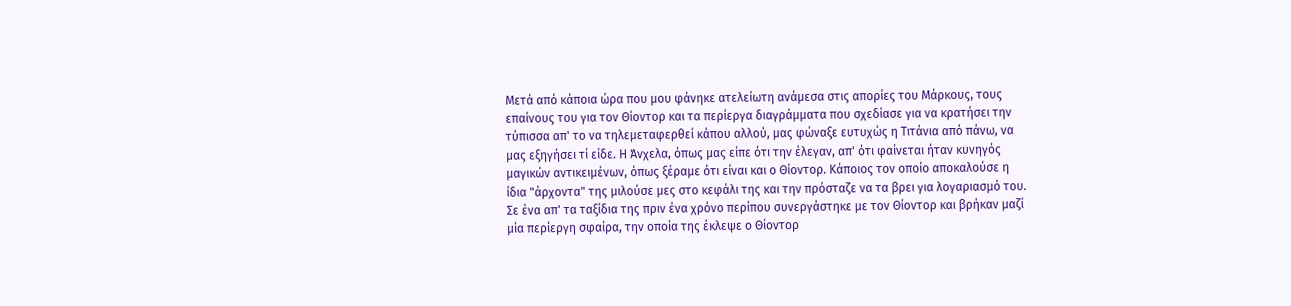Μετά από κάποια ώρα που μου φάνηκε ατελείωτη ανάμεσα στις απορίες του Μάρκους, τους επαίνους του για τον Θίοντορ και τα περίεργα διαγράμματα που σχεδίασε για να κρατήσει την τύπισσα απ' το να τηλεμεταφερθεί κάπου αλλού, μας φώναξε ευτυχώς η Τιτάνια από πάνω, να μας εξηγήσει τί είδε. Η Άνχελα, όπως μας είπε ότι την έλεγαν, απ' ότι φαίνεται ήταν κυνηγός μαγικών αντικειμένων, όπως ξέραμε ότι είναι και ο Θίοντορ. Κάποιος τον οποίο αποκαλούσε η ίδια "άρχοντα" της μιλούσε μες στο κεφάλι της και την πρόσταζε να τα βρει για λογαριασμό του. Σε ένα απ' τα ταξίδια της πριν ένα χρόνο περίπου συνεργάστηκε με τον Θίοντορ και βρήκαν μαζί μία περίεργη σφαίρα, την οποία της έκλεψε ο Θίοντορ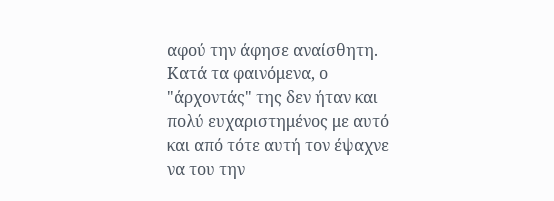αφού την άφησε αναίσθητη. Κατά τα φαινόμενα, ο "άρχοντάς" της δεν ήταν και πολύ ευχαριστημένος με αυτό και από τότε αυτή τον έψαχνε να του την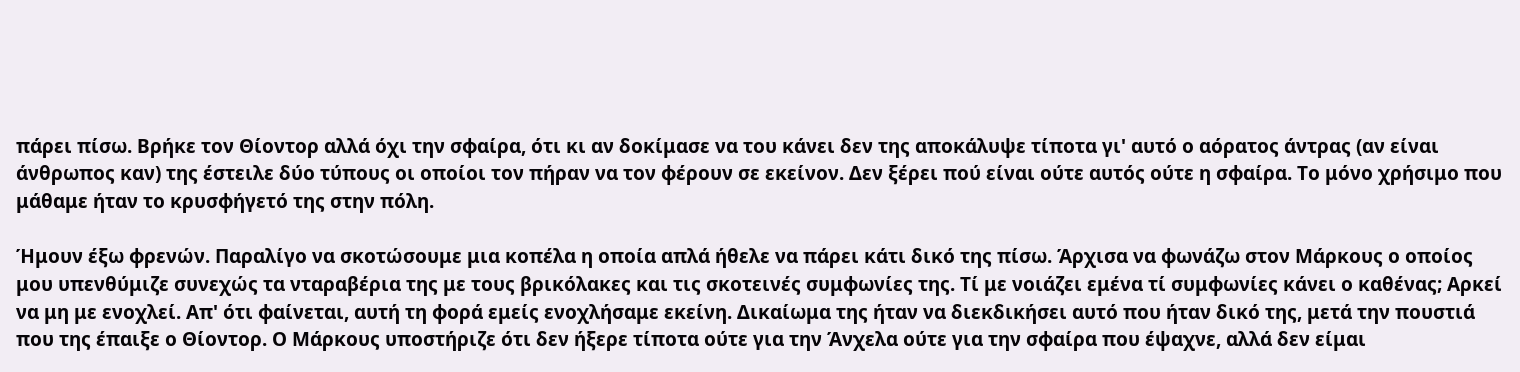πάρει πίσω. Βρήκε τον Θίοντορ αλλά όχι την σφαίρα, ότι κι αν δοκίμασε να του κάνει δεν της αποκάλυψε τίποτα γι' αυτό ο αόρατος άντρας (αν είναι άνθρωπος καν) της έστειλε δύο τύπους οι οποίοι τον πήραν να τον φέρουν σε εκείνον. Δεν ξέρει πού είναι ούτε αυτός ούτε η σφαίρα. Το μόνο χρήσιμο που μάθαμε ήταν το κρυσφήγετό της στην πόλη.

Ήμουν έξω φρενών. Παραλίγο να σκοτώσουμε μια κοπέλα η οποία απλά ήθελε να πάρει κάτι δικό της πίσω. Άρχισα να φωνάζω στον Μάρκους ο οποίος μου υπενθύμιζε συνεχώς τα νταραβέρια της με τους βρικόλακες και τις σκοτεινές συμφωνίες της. Τί με νοιάζει εμένα τί συμφωνίες κάνει ο καθένας; Αρκεί να μη με ενοχλεί. Απ' ότι φαίνεται, αυτή τη φορά εμείς ενοχλήσαμε εκείνη. Δικαίωμα της ήταν να διεκδικήσει αυτό που ήταν δικό της, μετά την πουστιά που της έπαιξε ο Θίοντορ. Ο Μάρκους υποστήριζε ότι δεν ήξερε τίποτα ούτε για την Άνχελα ούτε για την σφαίρα που έψαχνε, αλλά δεν είμαι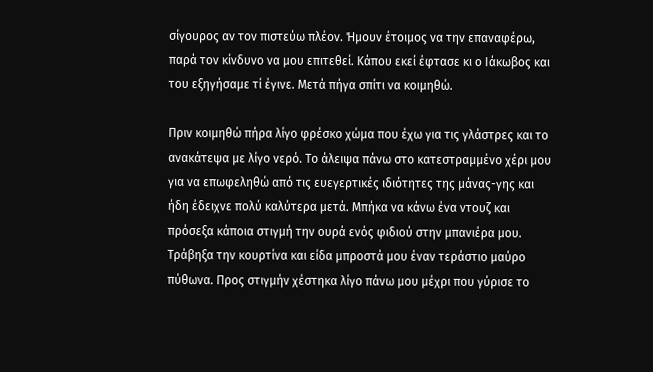σίγουρος αν τον πιστεύω πλέον. Ήμουν έτοιμος να την επαναφέρω, παρά τον κίνδυνο να μου επιτεθεί. Κάπου εκεί έφτασε κι ο Ιάκωβος και του εξηγήσαμε τί έγινε. Μετά πήγα σπίτι να κοιμηθώ.

Πριν κοιμηθώ πήρα λίγο φρέσκο χώμα που έχω για τις γλάστρες και το ανακάτεψα με λίγο νερό. Το άλειψα πάνω στο κατεστραμμένο χέρι μου για να επωφεληθώ από τις ευεγερτικές ιδιότητες της μάνας-γης και ήδη έδειχνε πολύ καλύτερα μετά. Μπήκα να κάνω ένα ντουζ και πρόσεξα κάποια στιγμή την ουρά ενός φιδιού στην μπανιέρα μου. Τράβηξα την κουρτίνα και είδα μπροστά μου έναν τεράστιο μαύρο πύθωνα. Προς στιγμήν χέστηκα λίγο πάνω μου μέχρι που γύρισε το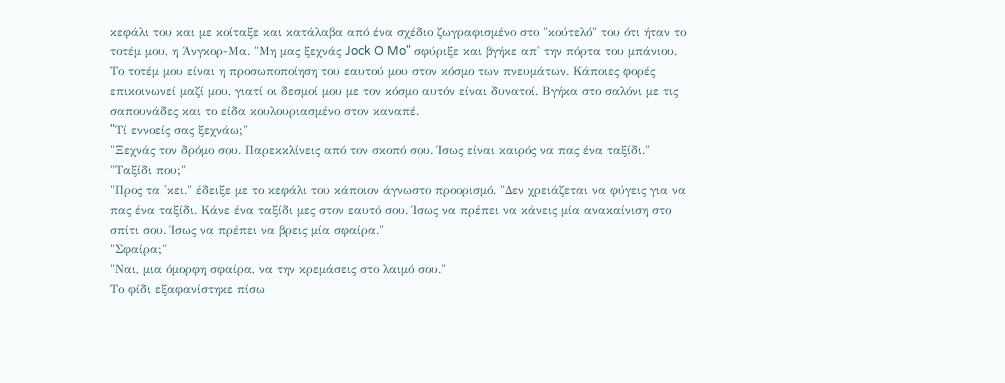κεφάλι του και με κοίταξε και κατάλαβα από ένα σχέδιο ζωγραφισμένο στο "κούτελό" του ότι ήταν το τοτέμ μου, η Άνγκορ-Μα. "Μη μας ξεχνάς Jock O Mo" σφύριξε και βγήκε απ' την πόρτα του μπάνιου. Το τοτέμ μου είναι η προσωποποίηση του εαυτού μου στον κόσμο των πνευμάτων. Κάποιες φορές επικοινωνεί μαζί μου, γιατί οι δεσμοί μου με τον κόσμο αυτόν είναι δυνατοί. Βγήκα στο σαλόνι με τις σαπουνάδες και το είδα κουλουριασμένο στον καναπέ.
"Tί εννοείς σας ξεχνάω;"
"Ξεχνάς τον δρόμο σου. Παρεκκλίνεις από τον σκοπό σου. Ίσως είναι καιρός να πας ένα ταξίδι."
"Ταξίδι που;"
"Προς τα 'κει." έδειξε με το κεφάλι του κάποιον άγνωστο προορισμό. "Δεν χρειάζεται να φύγεις για να πας ένα ταξίδι. Κάνε ένα ταξίδι μες στον εαυτό σου. Ίσως να πρέπει να κάνεις μία ανακαίνιση στο σπίτι σου. Ίσως να πρέπει να βρεις μία σφαίρα."
"Σφαίρα;"
"Ναι, μια όμορφη σφαίρα, να την κρεμάσεις στο λαιμό σου."
Το φίδι εξαφανίστηκε πίσω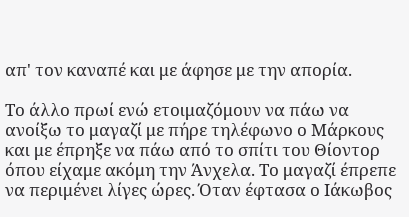απ' τον καναπέ και με άφησε με την απορία.

Το άλλο πρωί ενώ ετοιμαζόμουν να πάω να ανοίξω το μαγαζί με πήρε τηλέφωνο ο Μάρκους και με έπρηξε να πάω από το σπίτι του Θίοντορ όπου είχαμε ακόμη την Άνχελα. Το μαγαζί έπρεπε να περιμένει λίγες ώρες. Όταν έφτασα ο Ιάκωβος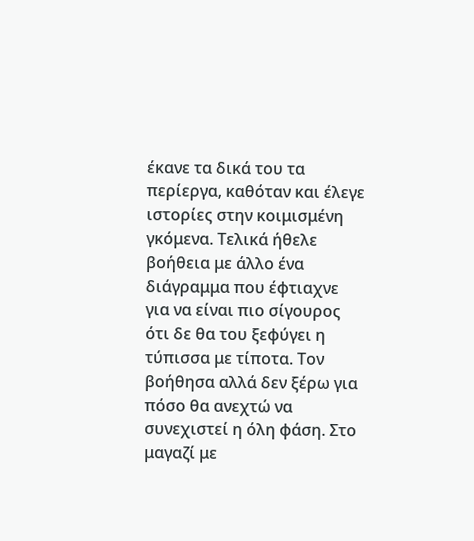έκανε τα δικά του τα περίεργα, καθόταν και έλεγε ιστορίες στην κοιμισμένη γκόμενα. Τελικά ήθελε βοήθεια με άλλο ένα διάγραμμα που έφτιαχνε για να είναι πιο σίγουρος ότι δε θα του ξεφύγει η τύπισσα με τίποτα. Τον βοήθησα αλλά δεν ξέρω για πόσο θα ανεχτώ να συνεχιστεί η όλη φάση. Στο μαγαζί με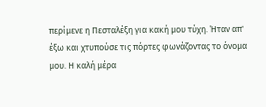περίμενε η Πεσταλέξη για κακή μου τύχη. Ήταν απ' έξω και χτυπούσε τις πόρτες φωνάζοντας το όνομα μου. Η καλή μέρα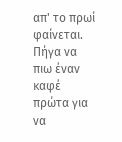απ' το πρωί φαίνεται. Πήγα να πιω έναν καφέ πρώτα για να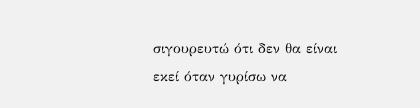σιγουρευτώ ότι δεν θα είναι εκεί όταν γυρίσω να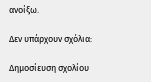ανοίξω.

Δεν υπάρχουν σχόλια:

Δημοσίευση σχολίου